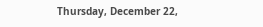Thursday, December 22,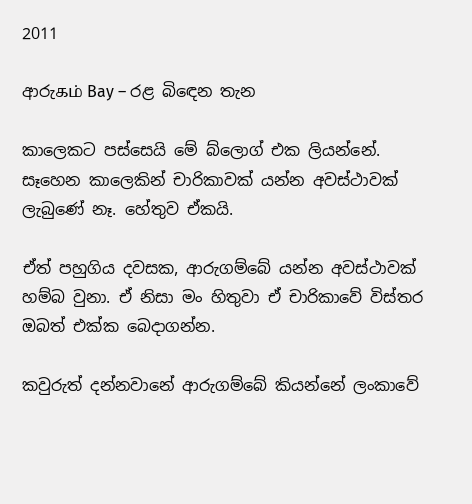2011

ආරුகம் Bay – රළ බිඳෙන තැන

කාලෙකට පස්සෙයි මේ බ්ලොග් එක ලියන්නේ. සෑහෙන කාලෙකින් චාරිකාවක් යන්න අවස්ථාවක් ලැබුණේ නෑ. හේතුව ඒකයි.

ඒත් පහුගිය දවසක, ආරුගම්බේ යන්න අවස්ථාවක් හම්බ වුනා. ඒ නිසා මං හිතුවා ඒ චාරිකාවේ විස්තර ඔබත් එක්ක බෙදාගන්න.

කවුරුත් දන්නවානේ ආරුගම්බේ කියන්නේ ලංකාවේ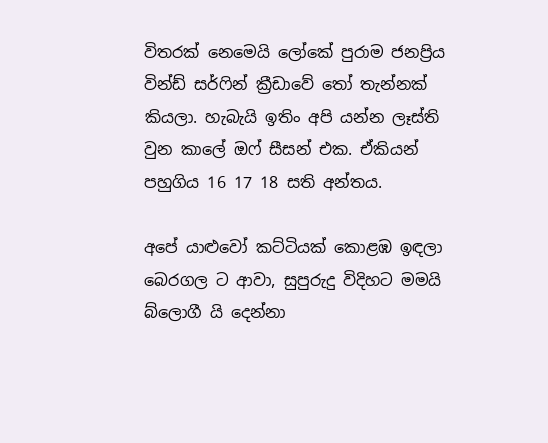විතරක් නෙමෙයි ලෝකේ පුරාම ජනප්‍රිය වින්ඩ් සර්ෆින් ක්‍රීඩාවේ තෝ තැන්නක් කියලා. හැබැයි ඉතිං අපි යන්න ලෑස්ති වුන කාලේ ඔෆ් සීසන් එක. ඒකියන් පහුගිය 16 17 18 සති අන්තය.

අපේ යාළුවෝ කට්ටියක් කොළඹ ඉඳලා බෙරගල ට ආවා, සුපුරුදු විදිහට මමයි බ්ලොගී යි දෙන්නා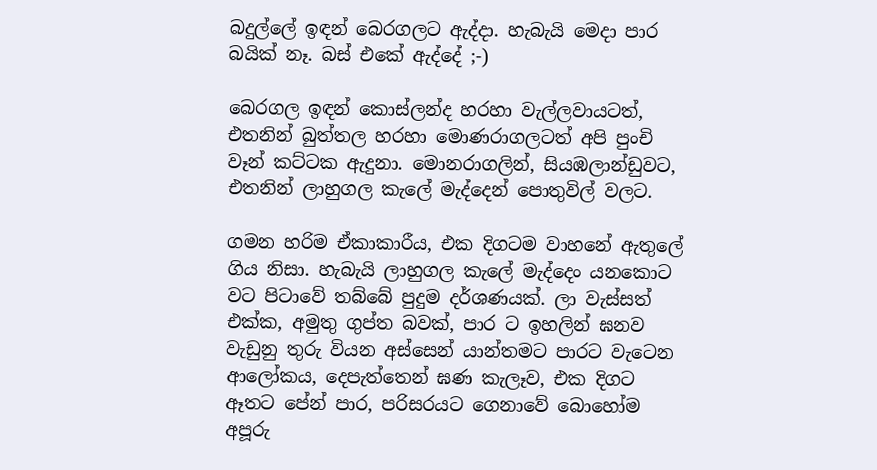බදුල්ලේ ඉඳන් බෙරගලට ඇද්දා. හැබැයි මෙදා පාර බයික් නෑ. බස් එකේ ඇද්දේ ;-)

බෙරගල ඉඳන් කොස්ලන්ද හරහා වැල්ලවායටත්, එතනින් බුත්තල හරහා මොණරාගලටත් අපි පුංචි වෑන් කට්ටක ඇදුනා. මොනරාගලින්, සියඹලාන්ඩුවට, එතනින් ලාහුගල කැලේ මැද්දෙන් පොතුවිල් වලට.

ගමන හරිම ඒකාකාරීය, එක දිගටම වාහනේ ඇතුලේ ගිය නිසා. හැබැයි ලාහුගල කැලේ මැද්දෙං යනකොට වට පිටාවේ තබ්බේ පුදුම දර්ශණයක්. ලා වැස්සත් එක්ක, අමුතු ගුප්ත බවක්, පාර ට ඉහලින් ඝනව වැඩුනු තුරු වියන අස්සෙන් යාන්තමට පාරට වැටෙන ආලෝකය, දෙපැත්තෙන් ඝණ කැලෑව, එක දිගට ඈතට පේන් පාර, පරිසරයට ගෙනාවේ බොහෝම අපූරු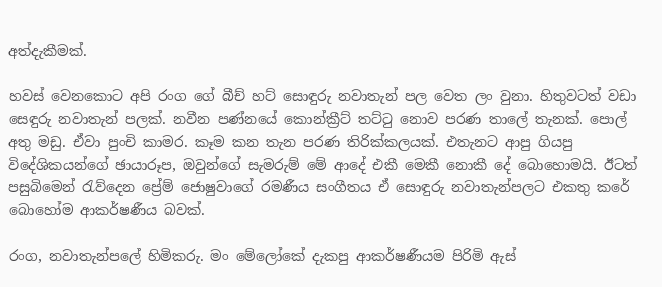අත්දැකීමක්.

හවස් වෙනකොට අපි රංග ගේ බීච් හට් සොඳුරු නවාතැන් පල වෙත ලං වුනා. හිතුවටත් වඩා සෙඳුරු නවාතැන් පලක්. නවීන පණ්නයේ කොන්ක්‍රීට් තට්ටු නොව පරණ තාලේ තැනක්. පොල් අතු මඩු. ඒවා පුංචි කාමර. කෑම කන තැන පරණ තිරික්කලයක්. එතැනට ආපු ගියපු විදේශිකයන්ගේ ඡායාරූප, ඔවුන්ගේ සැමරුම් මේ ආදේ එකී මෙකී නොකී දේ බොහොමයි. ඊටත් පසුබිමෙන් රැව්දෙන ප්‍රේම් ජොෂුවාගේ රමණීය සංගීතය ඒ සොඳුරු නවාතැන්පලට එකතු කරේ බොහෝම ආකර්ෂණීය බවක්.

රංග, නවාතැන්පලේ හිමිකරු. මං මේලෝකේ දැකපු ආකර්ෂණීයම පිරිමි ඇස්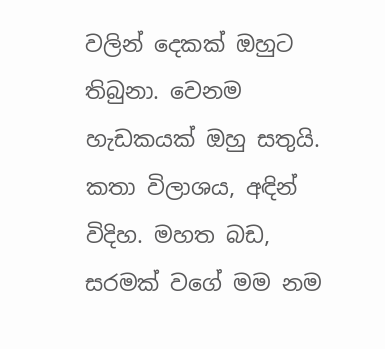වලින් දෙකක් ඔහුට තිබුනා. වෙනම හැඩකයක් ඔහු සතුයි. කතා විලාශය, අඳින් විදිහ. මහත බඩ, සරමක් වගේ මම නම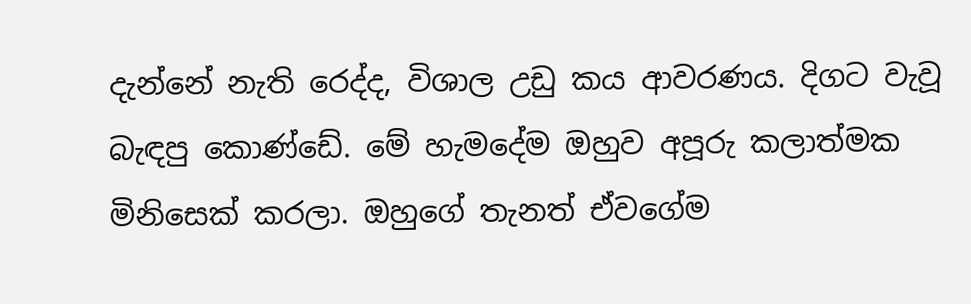දැන්නේ නැති රෙද්ද, විශාල උඩු කය ආවරණය. දිගට වැවූ බැඳපු කොණ්ඩේ. මේ හැමදේම ඔහුව අපූරු කලාත්මක මිනිසෙක් කරලා. ඔහුගේ තැනත් ඒවගේම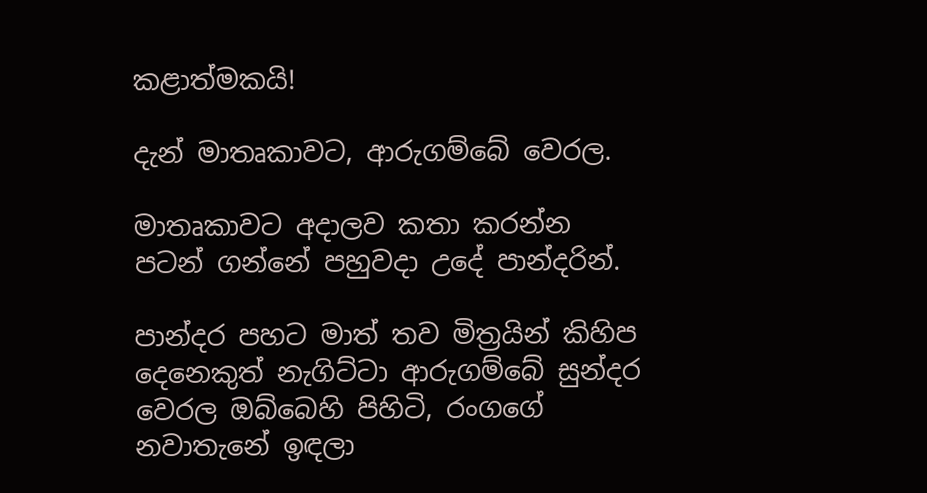කළාත්මකයි!

දැන් මාතෘකාවට, ආරුගම්බේ වෙරල.

මාතෘකාවට අදාලව කතා කරන්න පටන් ගන්නේ පහුවදා උදේ පාන්දරින්.

පාන්දර පහට මාත් තව මිත්‍රයින් කිහිප දෙනෙකුත් නැගිට්ටා ආරුගම්බේ සුන්දර වෙරල ඔබ්බෙහි පිහිටි, රංගගේ නවාතැනේ ඉඳලා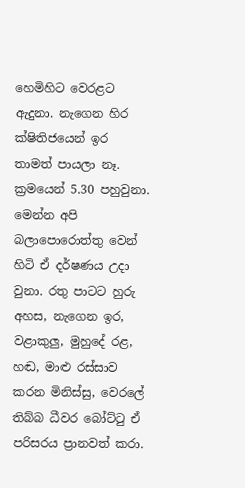හෙමිහිට වෙරළට ඇදුනා. නැගෙන හිර ක්ෂිතිජයෙන් ඉර තාමත් පායලා නෑ. ක්‍රමයෙන් 5.30 පහුවුනා. මෙන්න අපි බලාපොරොත්තු වෙන් හිටි ඒ දර්ෂණය උදා වුනා. රතු පාටට හුරු අහස, නැගෙන ඉර, වළාකුලු, මුහුදේ රළ, හඬ, මාළු රස්සාව කරන මිනිස්සු, වෙරලේ තිබ්බ ධීවර බෝට්ටු ඒ පරිසරය ප්‍රානවත් කරා.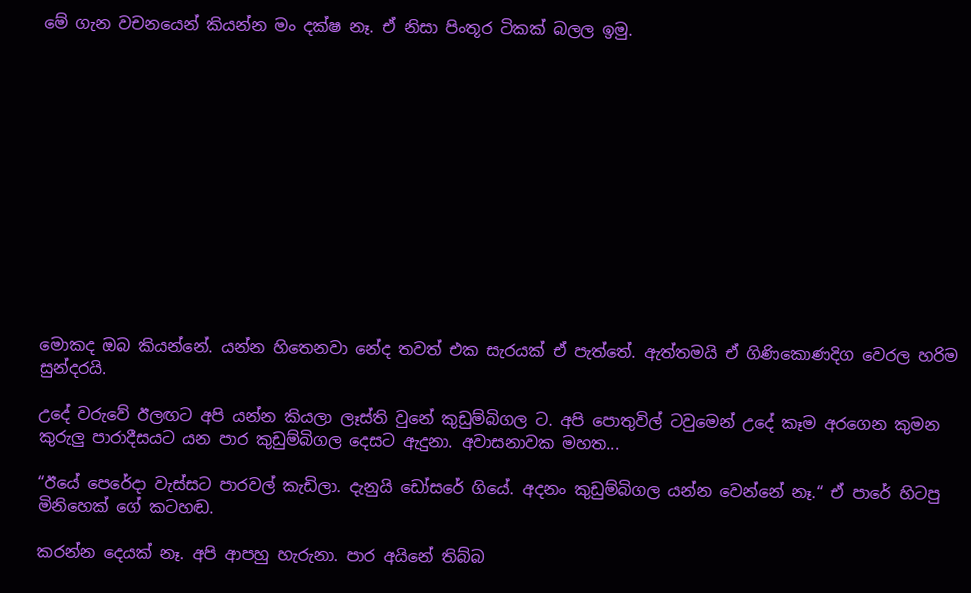මේ ගැන වචනයෙන් කියන්න මං දක්ෂ නෑ. ඒ නිසා පිංතූර ටිකක් බලල ඉමු.













මොකද ඔබ කියන්නේ. යන්න හිතෙනවා නේද තවත් එක සැරයක් ඒ පැත්තේ. ඇත්තමයි ඒ ගිණිකොණදිග වෙරල හරිම සුන්දරයි.

උදේ වරුවේ ඊලඟට අපි යන්න කියලා ලෑස්ති වුනේ කුඩුම්බිගල ට. අපි පොතුවිල් ටවුමෙන් උදේ කෑම අරගෙන කුමන කුරුලු පාරාදීසයට යන පාර කුඩුම්බිගල දෙසට ඇදුනා. අවාසනාවක මහත...

“ඊයේ පෙරේදා වැස්සට පාරවල් කැඩිලා. දැනුයි ඩෝසරේ ගියේ. අදනං කුඩුම්බිගල යන්න වෙන්නේ නෑ.“ ඒ පාරේ හිටපු මිනිහෙක් ගේ කටහඬ.

කරන්න දෙයක් නෑ. අපි ආපහු හැරුනා. පාර අයිනේ තිබ්බ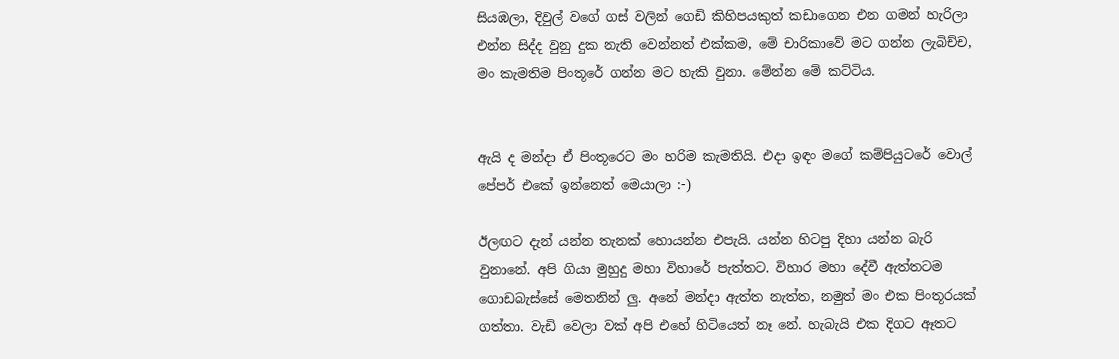සියඹලා, දිවුල් වගේ ගස් වලින් ගෙඩි කිහිපයකුත් කඩාගෙන එන ගමන් හැරිලා එන්න සිද්ද වුනු දුක නැති වෙන්නත් එක්කම, මේ චාරිකාවේ මට ගන්න ලැබිච්ච, මං කැමතිම පිංතූරේ ගන්න මට හැකි වුනා. මේන්න මේ කට්ටිය.


ඇයි ද මන්දා ඒ පිංතූරෙට මං හරිම කැමතියි. එදා ඉඳං මගේ කම්පියුටරේ වොල් පේපර් එකේ ඉන්නෙත් මෙයාලා :-)

ඊලඟට දැන් යන්න තැනක් හොයන්න එපැයි. යන්න හිටපු දිහා යන්න බැරි වුනානේ. අපි ගියා මුහුදු මහා විහාරේ පැත්තට. විහාර මහා දේවී ඇත්තටම ගොඩබැස්සේ මෙතනින් ලු. අනේ මන්දා ඇත්ත නැත්ත, නමුත් මං එක පිංතූරයක් ගත්තා. වැඩි වෙලා වක් අපි එහේ හිටියෙත් නෑ නේ. හැබැයි එක දිගට ඈතට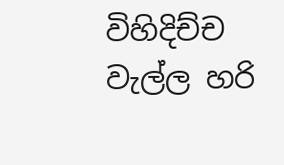විහිදිච්ච වැල්ල හරි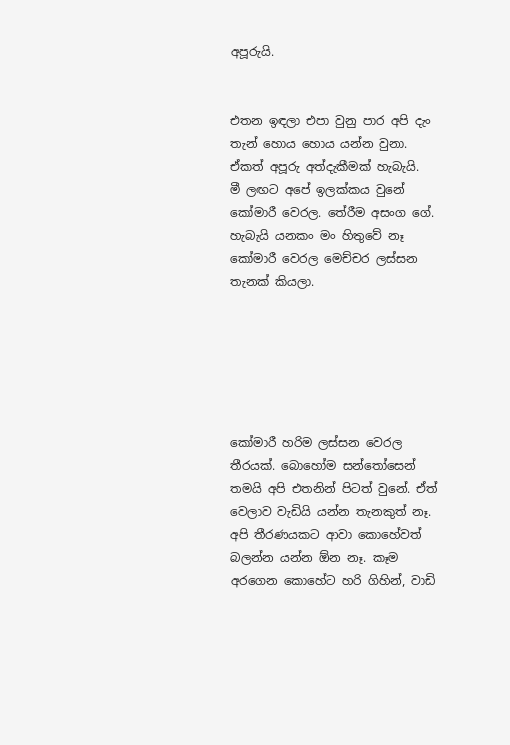අපූරුයි.


එතන ඉඳලා එපා වුනු පාර අපි දැං තැන් හොය හොය යන්න වුනා. ඒකත් අපූරු අත්දැකීමක් හැබැයි.
මී ලඟට අපේ ඉලක්කය වුනේ කෝමාරී වෙරල. තේරීම අසංග ගේ. හැබැයි යනකං මං හිතුවේ නෑ කෝමාරී වෙරල මෙච්චර ලස්සන තැනක් කියලා.






කෝමාරී හරිම ලස්සන වෙරල තීරයක්. බොහෝම සන්තෝසෙන් තමයි අපි එතනින් පිටත් වුනේ. ඒත් වෙලාව වැඩියි යන්න තැනකුත් නෑ. අපි තීරණයකට ආවා කොහේවත් බලන්න යන්න ඕන නෑ. කෑම අරගෙන කොහේට හරි ගිහින්, වාඩි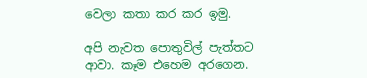වෙලා කතා කර කර ඉමු.

අපි නැවත පොතුවිල් පැත්තට ආවා. කෑම එහෙම අරගෙන.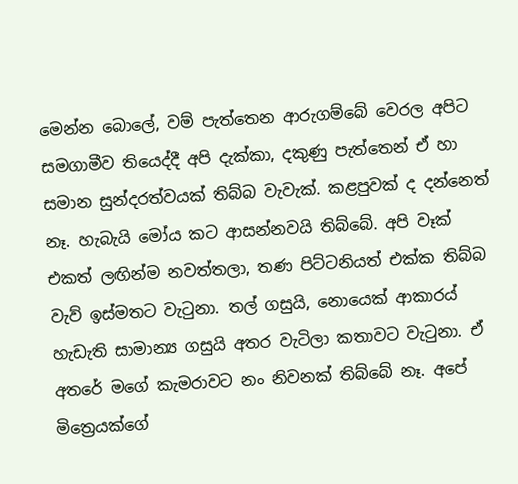මෙන්න බොලේ, වම් පැත්තෙන ආරුගම්බේ වෙරල අපිට සමගාමීව තියෙද්දී අපි දැක්කා, දකුණු පැත්තෙන් ඒ හා සමාන සුන්දරත්වයක් තිබ්බ වැවැක්. කළපුවක් ද දන්නෙත් නෑ. හැබැයි මෝය කට ආසන්නවයි තිබ්බේ. අපි වෑක් එකත් ලඟින්ම නවත්තලා, තණ පිට්ටනියත් එක්ක තිබ්බ වැව් ඉස්මතට වැටුනා. තල් ගසුයි, නොයෙක් ආකාරය් හැඩැති සාමාන්‍ය ගසුයි අතර වැටිලා කතාවට වැටුනා. ඒ අතරේ මගේ කැමරාවට නං නිවනක් තිබ්බේ නෑ. අපේ මිත්‍රෙයක්ගේ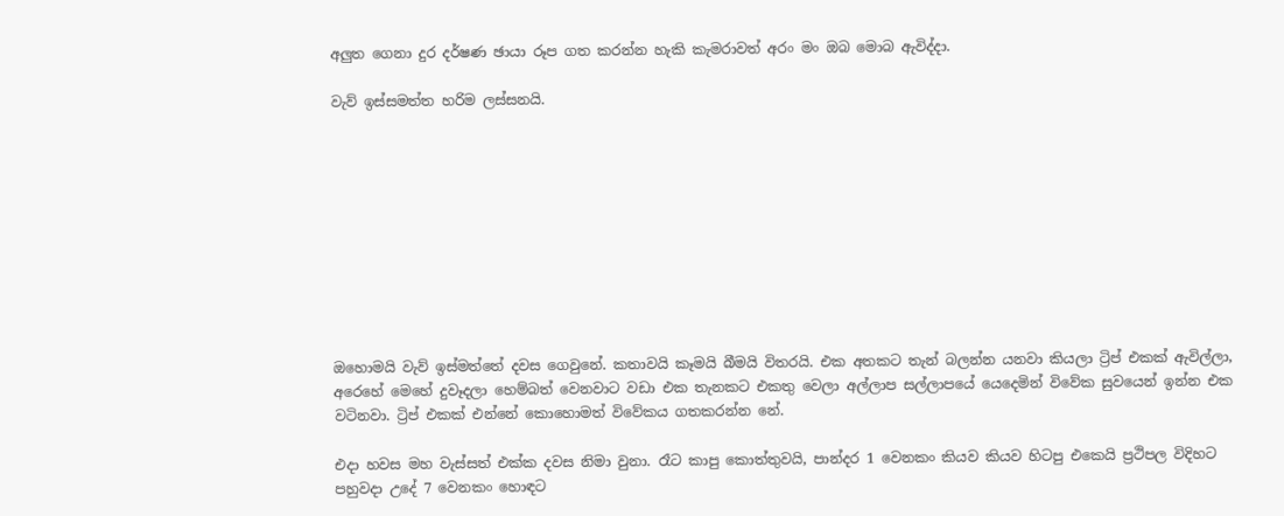අලුත ගෙනා දුර දර්ෂණ ඡායා රූප ගත කරන්න හැකි කැමරාවත් අරං මං ඔබ මොබ ඇවිද්දා.

වැව් ඉස්සමත්ත හරිම ලස්සනයි.










ඔහොමයි වැව් ඉස්මත්තේ දවස ගෙවුනේ. කතාවයි කෑමයි බීමයි විතරයි. එක අතකට තැන් බලන්න යනවා කියලා ට්‍රිප් එකක් ඇවිල්ලා, අරෙහේ මෙහේ දුවෑදලා හෙම්බත් වෙනවාට වඩා එක තැනකට එකතු වෙලා අල්ලාප සල්ලාපයේ යෙදෙමින් විවේක සුවයෙන් ඉන්න එක වටිනවා. ට්‍රිප් එකක් එන්නේ කොහොමත් විවේකය ගතකරන්න නේ.

එදා හවස මහ වැස්සත් එක්ක දවස නිමා වුනා. රෑට කාපු කොත්තුවයි, පාන්දර 1 වෙනකං කියව කියව හිටපු එකෙයි ප්‍රථිපල විදිහට පහුවදා උදේ 7 වෙනකං හොඳට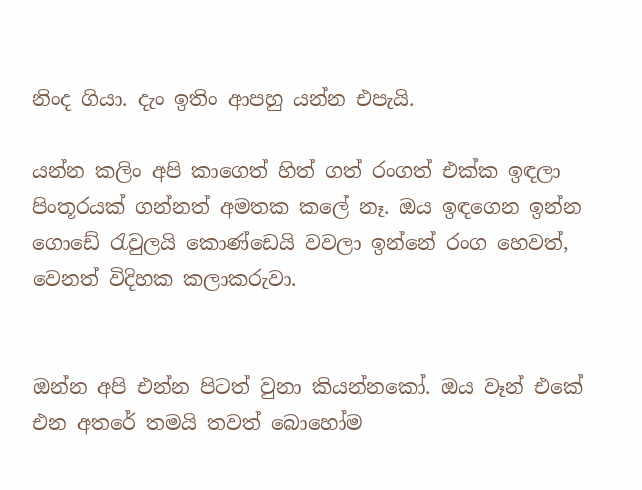නිංද ගියා. දැං ඉතිං ආපහු යන්න එපැයි.

යන්න කලිං අපි කාගෙත් හිත් ගත් රංගත් එක්ක ඉඳලා පිංතූරයක් ගන්නත් අමතක කලේ නෑ. ඔය ඉඳගෙන ඉන්න ගොඩේ රැවුලයි කොණ්ඩෙයි වවලා ඉන්නේ රංග හෙවත්, වෙනත් විදිහක කලාකරුවා.


ඔන්න අපි එන්න පිටත් වුනා කියන්නකෝ. ඔය වෑන් එකේ එන අතරේ තමයි තවත් බොහෝම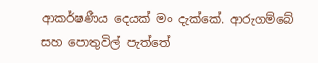ආකර්ෂණීය දෙයක් මං දැක්කේ. ආරුගම්බේ සහ පොතුවිල් පැත්තේ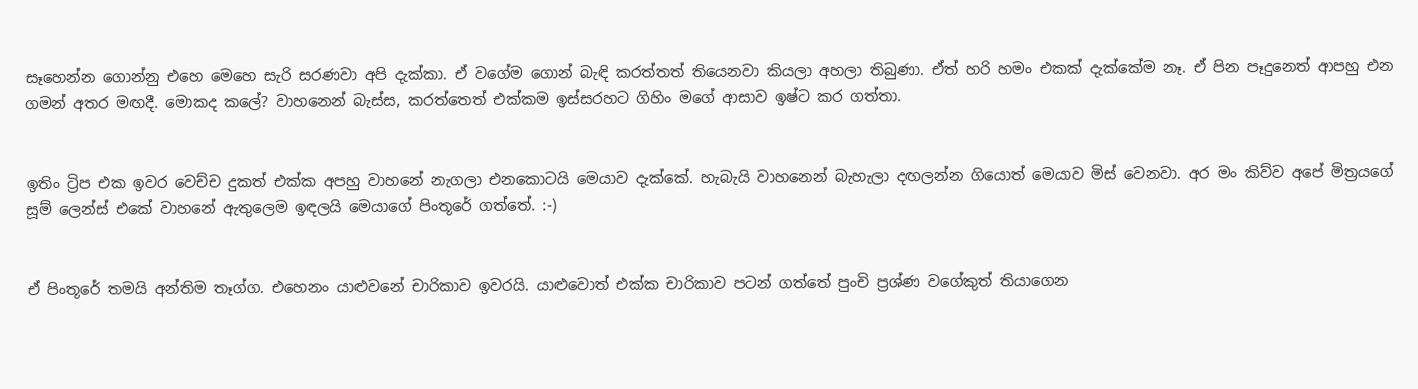සෑහෙන්න ගොන්නු එහෙ මෙහෙ සැරි සරණවා අපි දැක්කා. ඒ වගේම ගොන් බැඳි කරත්තත් තියෙනවා කියලා අහලා තිබුණා. ඒත් හරි හමං එකක් දැක්කේම නෑ. ඒ පින පෑදුනෙත් ආපහු එන ගමන් අතර මඟදී. මොකද කලේ? වාහනෙන් බැස්ස, කරත්තෙත් එක්කම ඉස්සරහට ගිහිං මගේ ආසාව ඉෂ්ට කර ගත්තා.


ඉතිං ට්‍රිප එක ඉවර වෙච්ච දුකත් එක්ක අපහු වාහනේ නැගලා එනකොටයි මෙයාව දැක්කේ. හැබැයි වාහනෙන් බැහැලා දඟලන්න ගියොත් මෙයාව මිස් වෙනවා. අර මං කිව්ව අපේ මිත්‍රයගේ සූම් ලෙන්ස් එකේ වාහනේ ඇතුලෙම ඉඳලයි මෙයාගේ පිංතූරේ ගත්තේ. :-)


ඒ පිංතූරේ තමයි අන්තිම තෑග්ග. එහෙනං යාළුවනේ චාරිකාව ඉවරයි. යාළුවොත් එක්ක චාරිකාව පටන් ගත්තේ පුංචි ප්‍රශ්ණ වගේකුත් තියාගෙන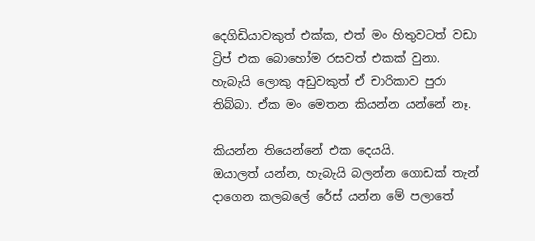දෙගිඩියාවකුත් එක්ක, එත් මං හිතුවටත් වඩා ට්‍රිප් එක බොහෝම රසවත් එකක් වුනා. හැබැයි ලොකු අඩුවකුත් ඒ චාරිකාව පුරා තිබ්බා. ඒක මං මෙතන කියන්න යන්නේ නෑ.

කියන්න තියෙන්නේ එක දෙයයි.
ඔයාලත් යන්න, හැබැයි බලන්න ගොඩක් තැන් දාගෙන කලබලේ රේස් යන්න මේ පලාතේ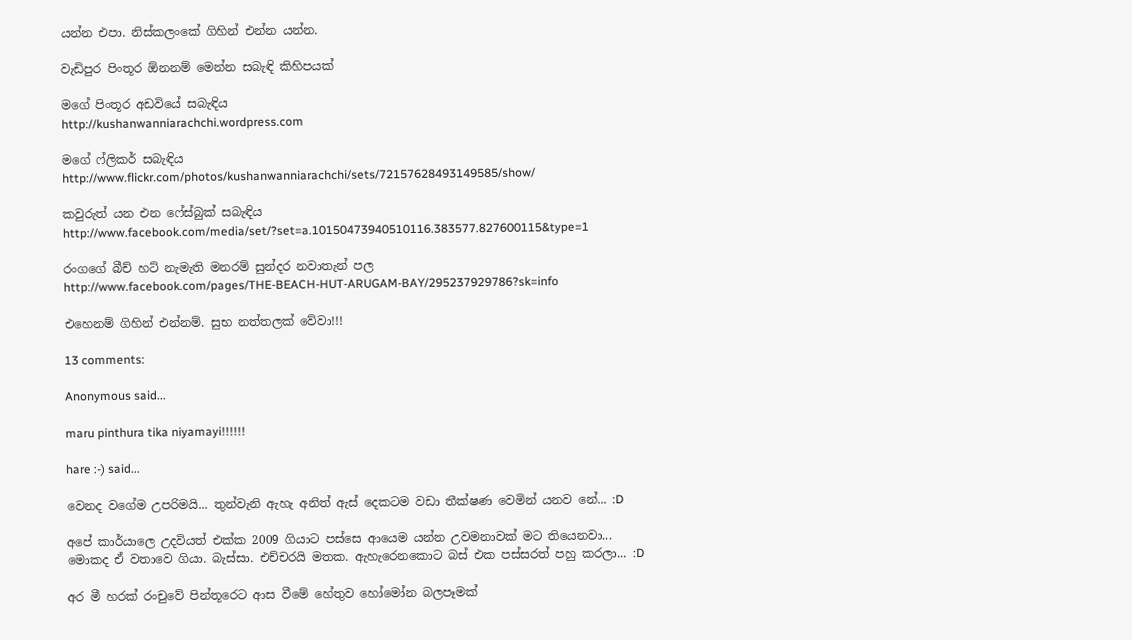යන්න එපා. නිස්කලංකේ ගිහින් එන්න යන්න.

වැඩිපුර පිංතූර ඕනනම් මෙන්න සබැඳි කිහිපයක්

මගේ පිංතූර අඩවි‍යේ සබැඳිය
http://kushanwanniarachchi.wordpress.com

මගේ ෆ්ලිකර් සබැඳිය
http://www.flickr.com/photos/kushanwanniarachchi/sets/72157628493149585/show/

කවුරුත් යන එන ෆේස්බුක් සබැඳිය
http://www.facebook.com/media/set/?set=a.10150473940510116.383577.827600115&type=1

රංගගේ බීච් හට් නැමැති මනරම් සුන්දර නවාතැන් පල
http://www.facebook.com/pages/THE-BEACH-HUT-ARUGAM-BAY/295237929786?sk=info

එහෙනම් ගිහින් එන්නම්. සුභ නත්තලක් වේවා!!!

13 comments:

Anonymous said...

maru pinthura tika niyamayi!!!!!!

hare :-) said...

වෙනද වගේම උපරිමයි... තුන්වැනි ඇහැ අනිත් ඇස් දෙකටම වඩා තීක්ෂණ වෙමින් යනව නේ... :D

අපේ කාර්යාලෙ උදවියත් එක්ක 2009 ගියාට පස්සෙ ආයෙම යන්න උවමනාවක් මට තියෙනවා... මොකද ඒ වතාවෙ ගියා. බැස්සා. එච්චරයි මතක. ඇහැරෙනකොට බස් එක පස්සරත් පහු කරලා... :D

අර මී හරක් රංචුවේ පින්තූරෙට ආස වීමේ හේතුව හෝමෝන බලපෑමක්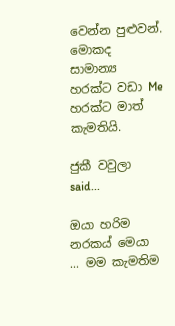වෙන්න පුළුවන්. මොකද සාමාන්‍ය හරක්ට වඩා Me හරක්ට මාත් කැමතියි.

ජුකී වවුලා said...

ඔයා හරිම නරකය් මෙයා ... මම කැමතිම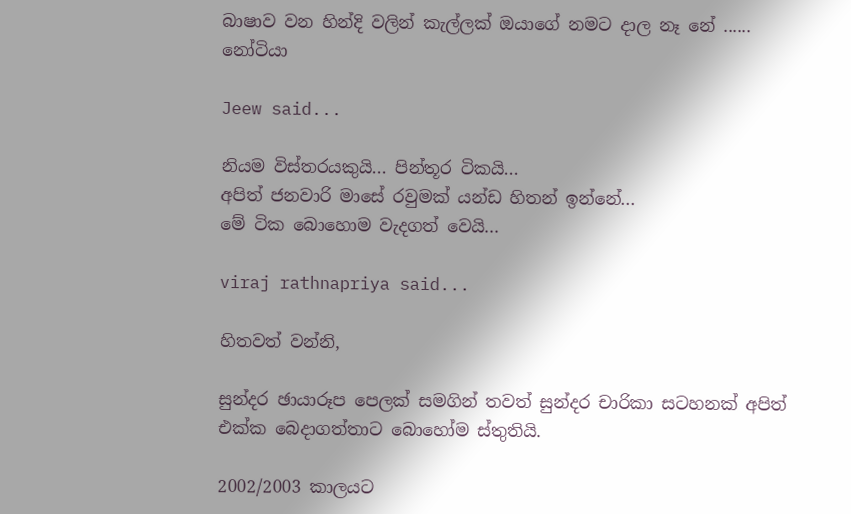බාෂාව වන හින්දි වලින් කැල්ලක් ඔයාගේ නමට දාල නෑ නේ ...... නෝටියා

Jeew said...

නියම විස්තරයකුයි... පින්තූර ටිකයි...
අපිත් ජනවාරි මාසේ රවුමක් යන්ඩ හිතන් ඉන්නේ...
මේ ටික බොහොම වැදගත් වෙයි...

viraj rathnapriya said...

හිතවත් වන්නි,

සුන්දර ඡායාරූප පෙලක් සමගින් තවත් සුන්දර චාරිකා සටහනක් අපිත් එක්ක බෙදාගත්තාට බොහෝම ස්තුතියි.

2002/2003 කාලය‍ට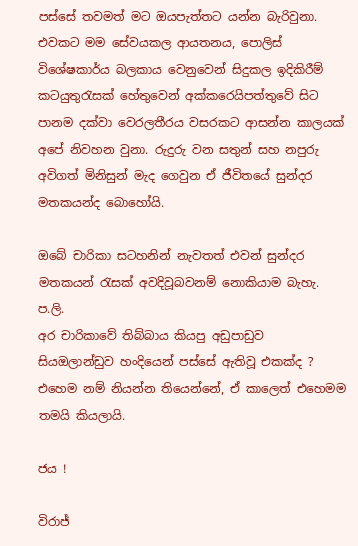පස්සේ තවමත් මට ඔයපැත්තට යන්න බැරිවුනා. එවකට මම සේවයකල ආයතනය, පොලිස් විශේෂකාර්ය බලකාය වෙනුවෙන් සිදුකල ඉදිකිරීම් කටයුතුරැසක් හේතුවෙන් අක්කරෙයිපත්තුවේ සිට පානම දක්වා වෙරලතීරය වසරකට ආසන්න කාලයක් අපේ නිවහන වුනා. රුදුරු වන සතුන් සහ නපුරු අවිගත් මිනිසුන් මැද ගෙවුන ඒ ජීවිතයේ සුන්දර මතකයන්ද බොහෝයි.

ඔබේ චාරිකා සටහනින් නැවතත් එවන් සුන්දර මතකයන් රැසක් අවදිවූබවනම් නොකියාම බැහැ.
ප.ලි.
අර චාරිකාවේ තිබ්බාය කියපු අඩුපාඩුව සියඔලාන්ඩුව හංදියෙන් පස්සේ ඇතිවූ එකක්ද ? එහෙම නම් නියන්න තියෙන්නේ, ඒ කාලෙත් එහෙමම තමයි කියලායි.

ජය !

විරාජ්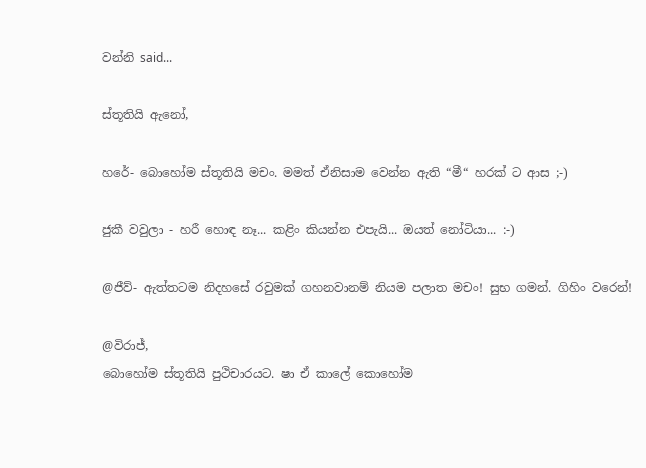වන්නි said...

ස්තූතියි ඇනෝ,

හරේ- බොහෝම ස්තූතියි මචං. මමත් ඒනිසාම වෙන්න ඇති “මී“ හරක් ට ආස ;-)

ජුකී වවුලා - හරී හොඳ නෑ... කළිං කියන්න එපැයි... ඔයත් නෝටියා... :-)

@ජීව්- ඇත්තටම නිදහසේ රවුමක් ගහනවානම් නියම පලාත මචං! සුභ ගමන්. ගිහිං වරෙන්!

@විරාජ්,
බොහෝම ස්තූතියි පුථිචාරයට. ෂා ඒ කාලේ කොහෝම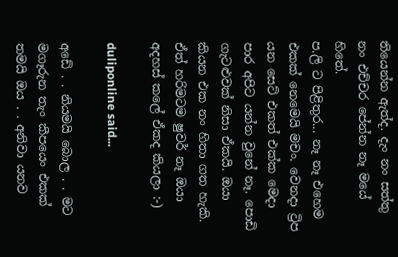තියෙන්න ඇත්ද. දැං නං සත්තු නං එච්චර පේන්න නෑ මයේ හිතේ.
ප.ලි ට පිළිතුර... නෑ නෑ එහෙම එකක් නෙමෙයි මචං. වෙනදා ට්‍රිප යන සෙට් එකත් එක්ක මෙදා පාර අපිට යන්න වුනේ නෑ. පොඩි ගැටළුවක් නිසා ඒකයි. ඔයා කියන එක නං හිතා ගත හැකි. ඒත් හරිමටම ෂුවර් නෑ ඔයා අදහස් කලේ ඒකද කියලා :-)

duliponline said...

අඩේ . . නියමයි බොල . . මට මගෑරුන තැං කීපයෙං එකක් තමයි ඔය . . අනිවා යනව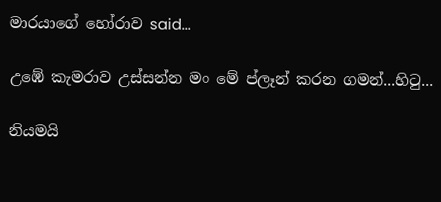මාරයාගේ හෝරාව said...

උඹේ කැමරාව උස්සන්න මං මේ ප්ලෑන් කරන ගමන්...හිටු...

නියමයි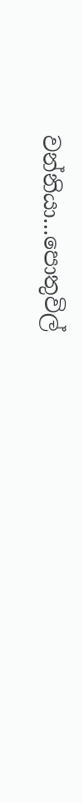වන්නියා...පොතුවිල්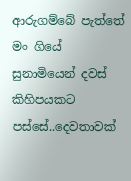ආරුගම්බේ පැත්තේ මං ගියේ සුනාමියෙන් දවස් කිහිපයකට පස්සේ..දෙවතාවක්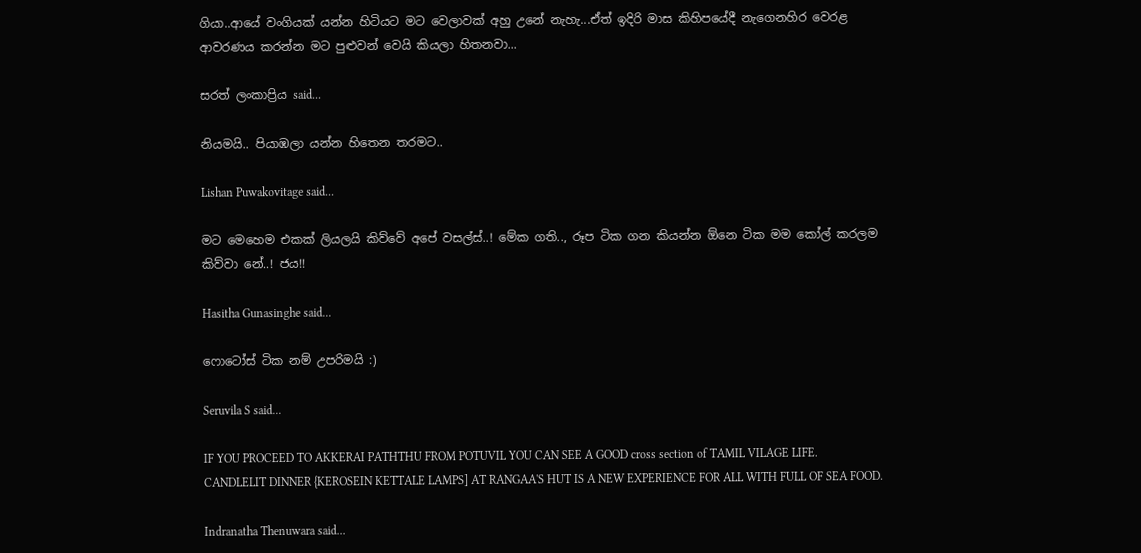ගියා..ආයේ වංගියක් යන්න හිටියට මට වෙලාවක් අහු උනේ නැහැ...ඒත් ඉදිරි මාස කිහිපයේදී නැගෙනහිර වෙරළ ආවරණය කරන්න මට පුළුවන් වෙයි කියලා හිතනවා...

සරත් ලංකාප්‍රිය said...

නියමයි.. පියාඹලා යන්න හිතෙන තරමට..

Lishan Puwakovitage said...

මට මෙහෙම එකක් ලියලයි කිව්වේ අපේ වසල්ස්..! මේක ගති.., රූප ටික ගන කියන්න ඕනෙ ටික මම කෝල් කරලම කිව්වා නේ..! ජය!!

Hasitha Gunasinghe said...

ෆොටෝස් ටික නම් උපරිමයි :)

Seruvila S said...

IF YOU PROCEED TO AKKERAI PATHTHU FROM POTUVIL YOU CAN SEE A GOOD cross section of TAMIL VILAGE LIFE.
CANDLELIT DINNER {KEROSEIN KETTALE LAMPS] AT RANGAA'S HUT IS A NEW EXPERIENCE FOR ALL WITH FULL OF SEA FOOD.

Indranatha Thenuwara said...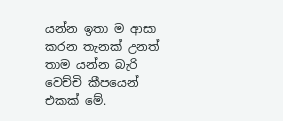යන්න ඉතා ම ආසා කරන තැනක් උනත් තාම යන්න බැරි වෙච්චි කීපයෙන් එකක් මේ.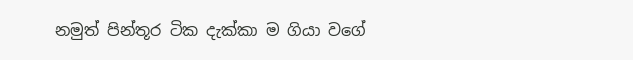නමුත් පින්තූර ටික දැක්කා ම ගියා වගේ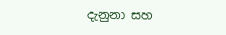දැනුනා සහ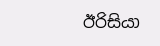ඊරිසියා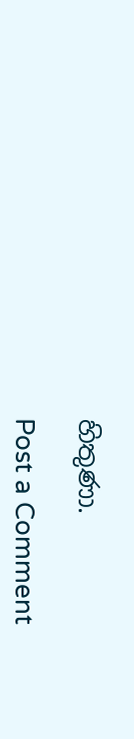හිතුණා.

Post a Comment